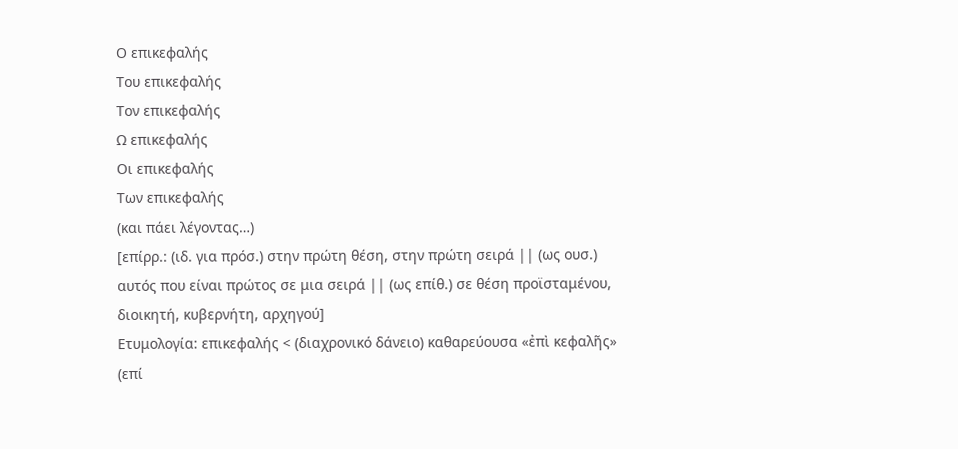Ο επικεφαλής
Του επικεφαλής
Τον επικεφαλής
Ω επικεφαλής
Οι επικεφαλής
Των επικεφαλής
(και πάει λέγοντας…)
[επίρρ.: (ιδ. για πρόσ.) στην πρώτη θέση, στην πρώτη σειρά || (ως ουσ.) αυτός που είναι πρώτος σε μια σειρά || (ως επίθ.) σε θέση προϊσταμένου, διοικητή, κυβερνήτη, αρχηγού]
Ετυμολογία: επικεφαλής < (διαχρονικό δάνειο) καθαρεύουσα «ἐπὶ κεφαλῆς» (επί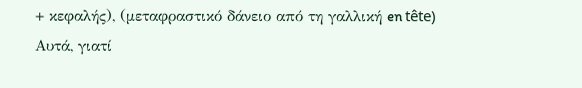+ κεφαλής), (μεταφραστικό δάνειο από τη γαλλική en tête)
Αυτά, γιατί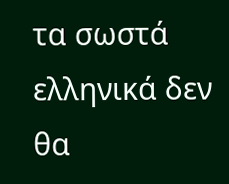τα σωστά ελληνικά δεν θα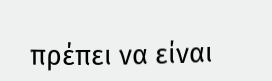πρέπει να είναι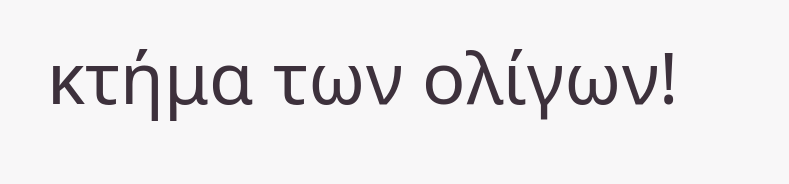κτήμα των ολίγων!